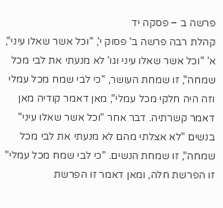פרשה ב – פסקה יד
קהלת רבה פרשה ב' פסוק י', "וכל אשר שאלו עיני", א' "וכל אשר שאלו עיני וגו' לא מנעתי את לבי מכל שמחה", זו שמחת העושר, "כי לבי שמח מכל עמלי וזה היה חלקי מכל עמלי", מאן דאמר קודיה מאן דאמר קשרתיה. דבר אחר "וכל אשר שאלו עיני" בנשים "לא אצלתי מהם לא מנעתי את לבי מכל שמחה", זו שמחת הנשים. "כי לבי שמח מכל עמלי" זו הפרשת חלה, ומאן דאמר זו הפרשת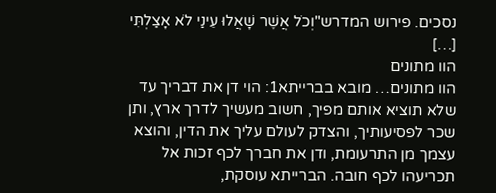נסכים. פירוש המדרש"וְכֹל אֲשֶׁר שָׁאֲלוּ עֵינַי לֹא אָצַלְתִּי […]
הוו מתונים
הוו מתונים… מובא בברייתא1: הוי דן את דבריך עד שלא תוציא אותם מפיך, חשוב מעשיך לדרך ארץ, ותן שכר לפסיעותיך, והצדק לעולם עליך את הדין, והוצא עצמך מן התרעומת, ודן את חברך לכף זכות אל תכריעהו לכף חובה. הברייתא עוסקת,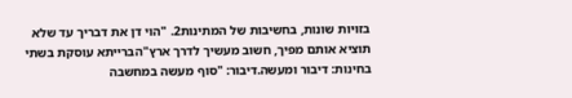בזויות שונות, בחשיבות של המתינות2. "הוי דן את דבריך עד שלא תוציא אותם מפיך, חשוב מעשיך לדרך ארץ"הברייתא עוסקת בשתי בחינות: דיבור ומעשה.דיבור: "סוף מעשה במחשבה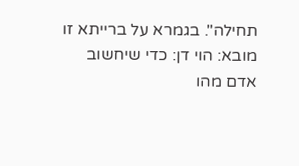תחילה". בגמרא על ברייתא זו מובא: הוי דן: כדי שיחשוב אדם מהו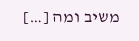משיב ומה […]